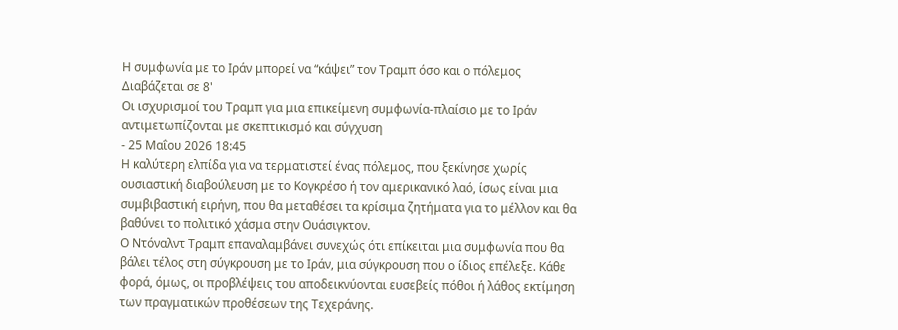Η συμφωνία με το Ιράν μπορεί να “κάψει” τον Τραμπ όσο και ο πόλεμος
Διαβάζεται σε 8'
Οι ισχυρισμοί του Τραμπ για μια επικείμενη συμφωνία-πλαίσιο με το Ιράν αντιμετωπίζονται με σκεπτικισμό και σύγχυση
- 25 Μαΐου 2026 18:45
Η καλύτερη ελπίδα για να τερματιστεί ένας πόλεμος, που ξεκίνησε χωρίς ουσιαστική διαβούλευση με το Κογκρέσο ή τον αμερικανικό λαό, ίσως είναι μια συμβιβαστική ειρήνη, που θα μεταθέσει τα κρίσιμα ζητήματα για το μέλλον και θα βαθύνει το πολιτικό χάσμα στην Ουάσιγκτον.
Ο Ντόναλντ Τραμπ επαναλαμβάνει συνεχώς ότι επίκειται μια συμφωνία που θα βάλει τέλος στη σύγκρουση με το Ιράν, μια σύγκρουση που ο ίδιος επέλεξε. Κάθε φορά, όμως, οι προβλέψεις του αποδεικνύονται ευσεβείς πόθοι ή λάθος εκτίμηση των πραγματικών προθέσεων της Τεχεράνης.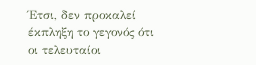Έτσι, δεν προκαλεί έκπληξη το γεγονός ότι οι τελευταίοι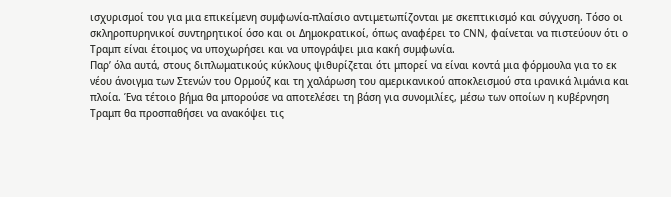ισχυρισμοί του για μια επικείμενη συμφωνία-πλαίσιο αντιμετωπίζονται με σκεπτικισμό και σύγχυση. Τόσο οι σκληροπυρηνικοί συντηρητικοί όσο και οι Δημοκρατικοί, όπως αναφέρει το CNN, φαίνεται να πιστεύουν ότι ο Τραμπ είναι έτοιμος να υποχωρήσει και να υπογράψει μια κακή συμφωνία.
Παρ’ όλα αυτά, στους διπλωματικούς κύκλους ψιθυρίζεται ότι μπορεί να είναι κοντά μια φόρμουλα για το εκ νέου άνοιγμα των Στενών του Ορμούζ και τη χαλάρωση του αμερικανικού αποκλεισμού στα ιρανικά λιμάνια και πλοία. Ένα τέτοιο βήμα θα μπορούσε να αποτελέσει τη βάση για συνομιλίες, μέσω των οποίων η κυβέρνηση Τραμπ θα προσπαθήσει να ανακόψει τις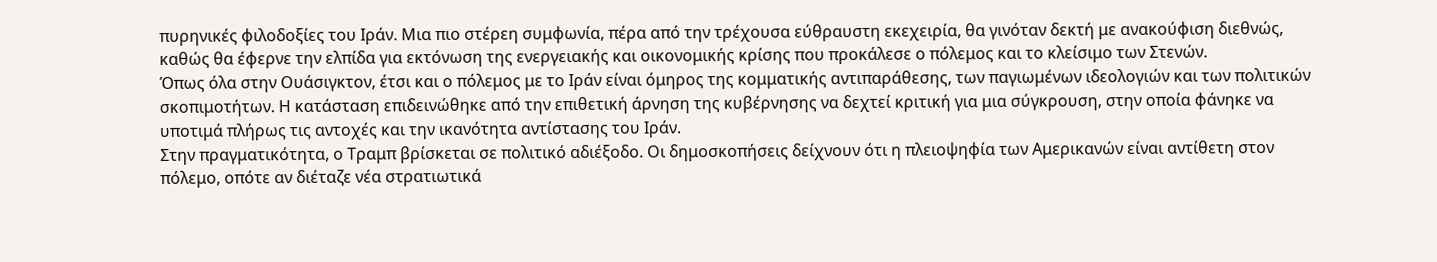πυρηνικές φιλοδοξίες του Ιράν. Μια πιο στέρεη συμφωνία, πέρα από την τρέχουσα εύθραυστη εκεχειρία, θα γινόταν δεκτή με ανακούφιση διεθνώς, καθώς θα έφερνε την ελπίδα για εκτόνωση της ενεργειακής και οικονομικής κρίσης που προκάλεσε ο πόλεμος και το κλείσιμο των Στενών.
Όπως όλα στην Ουάσιγκτον, έτσι και ο πόλεμος με το Ιράν είναι όμηρος της κομματικής αντιπαράθεσης, των παγιωμένων ιδεολογιών και των πολιτικών σκοπιμοτήτων. Η κατάσταση επιδεινώθηκε από την επιθετική άρνηση της κυβέρνησης να δεχτεί κριτική για μια σύγκρουση, στην οποία φάνηκε να υποτιμά πλήρως τις αντοχές και την ικανότητα αντίστασης του Ιράν.
Στην πραγματικότητα, ο Τραμπ βρίσκεται σε πολιτικό αδιέξοδο. Οι δημοσκοπήσεις δείχνουν ότι η πλειοψηφία των Αμερικανών είναι αντίθετη στον πόλεμο, οπότε αν διέταζε νέα στρατιωτικά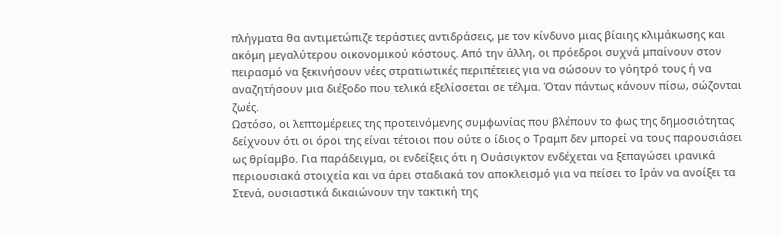πλήγματα θα αντιμετώπιζε τεράστιες αντιδράσεις, με τον κίνδυνο μιας βίαιης κλιμάκωσης και ακόμη μεγαλύτερου οικονομικού κόστους. Από την άλλη, οι πρόεδροι συχνά μπαίνουν στον πειρασμό να ξεκινήσουν νέες στρατιωτικές περιπέτειες για να σώσουν το γόητρό τους ή να αναζητήσουν μια διέξοδο που τελικά εξελίσσεται σε τέλμα. Όταν πάντως κάνουν πίσω, σώζονται ζωές.
Ωστόσο, οι λεπτομέρειες της προτεινόμενης συμφωνίας που βλέπουν το φως της δημοσιότητας δείχνουν ότι οι όροι της είναι τέτοιοι που ούτε ο ίδιος ο Τραμπ δεν μπορεί να τους παρουσιάσει ως θρίαμβο. Για παράδειγμα, οι ενδείξεις ότι η Ουάσιγκτον ενδέχεται να ξεπαγώσει ιρανικά περιουσιακά στοιχεία και να άρει σταδιακά τον αποκλεισμό για να πείσει το Ιράν να ανοίξει τα Στενά, ουσιαστικά δικαιώνουν την τακτική της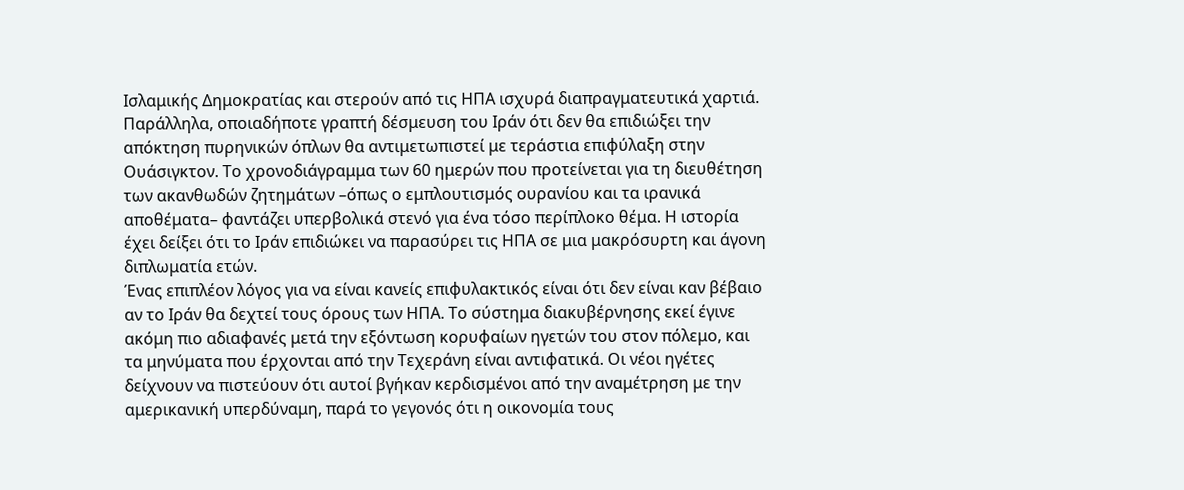Ισλαμικής Δημοκρατίας και στερούν από τις ΗΠΑ ισχυρά διαπραγματευτικά χαρτιά.
Παράλληλα, οποιαδήποτε γραπτή δέσμευση του Ιράν ότι δεν θα επιδιώξει την απόκτηση πυρηνικών όπλων θα αντιμετωπιστεί με τεράστια επιφύλαξη στην Ουάσιγκτον. Το χρονοδιάγραμμα των 60 ημερών που προτείνεται για τη διευθέτηση των ακανθωδών ζητημάτων –όπως ο εμπλουτισμός ουρανίου και τα ιρανικά αποθέματα– φαντάζει υπερβολικά στενό για ένα τόσο περίπλοκο θέμα. Η ιστορία έχει δείξει ότι το Ιράν επιδιώκει να παρασύρει τις ΗΠΑ σε μια μακρόσυρτη και άγονη διπλωματία ετών.
Ένας επιπλέον λόγος για να είναι κανείς επιφυλακτικός είναι ότι δεν είναι καν βέβαιο αν το Ιράν θα δεχτεί τους όρους των ΗΠΑ. Το σύστημα διακυβέρνησης εκεί έγινε ακόμη πιο αδιαφανές μετά την εξόντωση κορυφαίων ηγετών του στον πόλεμο, και τα μηνύματα που έρχονται από την Τεχεράνη είναι αντιφατικά. Οι νέοι ηγέτες δείχνουν να πιστεύουν ότι αυτοί βγήκαν κερδισμένοι από την αναμέτρηση με την αμερικανική υπερδύναμη, παρά το γεγονός ότι η οικονομία τους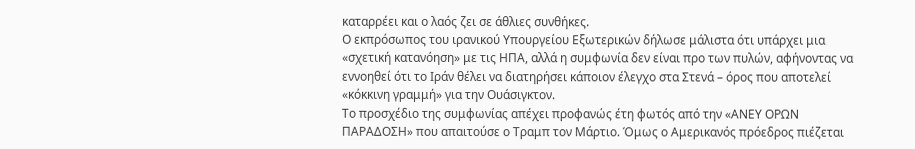καταρρέει και ο λαός ζει σε άθλιες συνθήκες.
Ο εκπρόσωπος του ιρανικού Υπουργείου Εξωτερικών δήλωσε μάλιστα ότι υπάρχει μια «σχετική κατανόηση» με τις ΗΠΑ, αλλά η συμφωνία δεν είναι προ των πυλών, αφήνοντας να εννοηθεί ότι το Ιράν θέλει να διατηρήσει κάποιον έλεγχο στα Στενά – όρος που αποτελεί «κόκκινη γραμμή» για την Ουάσιγκτον.
Το προσχέδιο της συμφωνίας απέχει προφανώς έτη φωτός από την «ΑΝΕΥ ΟΡΩΝ ΠΑΡΑΔΟΣΗ» που απαιτούσε ο Τραμπ τον Μάρτιο. Όμως ο Αμερικανός πρόεδρος πιέζεται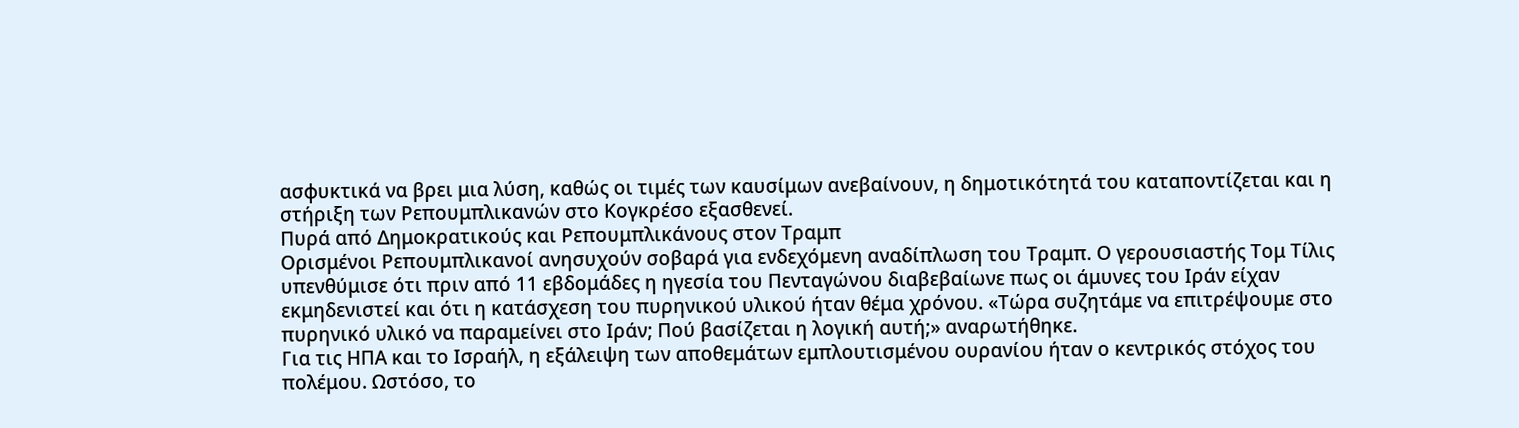ασφυκτικά να βρει μια λύση, καθώς οι τιμές των καυσίμων ανεβαίνουν, η δημοτικότητά του καταποντίζεται και η στήριξη των Ρεπουμπλικανών στο Κογκρέσο εξασθενεί.
Πυρά από Δημοκρατικούς και Ρεπουμπλικάνους στον Τραμπ
Ορισμένοι Ρεπουμπλικανοί ανησυχούν σοβαρά για ενδεχόμενη αναδίπλωση του Τραμπ. Ο γερουσιαστής Τομ Τίλις υπενθύμισε ότι πριν από 11 εβδομάδες η ηγεσία του Πενταγώνου διαβεβαίωνε πως οι άμυνες του Ιράν είχαν εκμηδενιστεί και ότι η κατάσχεση του πυρηνικού υλικού ήταν θέμα χρόνου. «Τώρα συζητάμε να επιτρέψουμε στο πυρηνικό υλικό να παραμείνει στο Ιράν; Πού βασίζεται η λογική αυτή;» αναρωτήθηκε.
Για τις ΗΠΑ και το Ισραήλ, η εξάλειψη των αποθεμάτων εμπλουτισμένου ουρανίου ήταν ο κεντρικός στόχος του πολέμου. Ωστόσο, το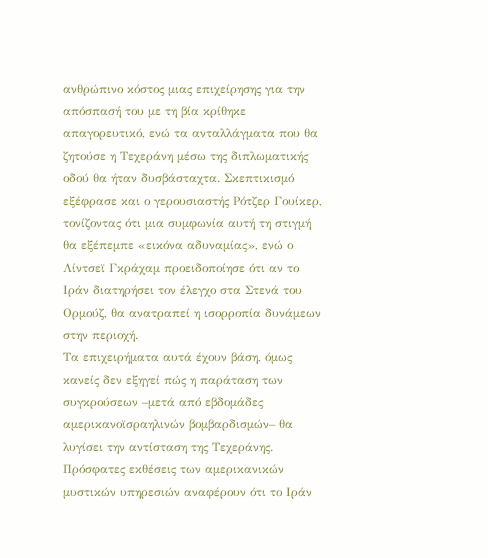ανθρώπινο κόστος μιας επιχείρησης για την απόσπασή του με τη βία κρίθηκε απαγορευτικό, ενώ τα ανταλλάγματα που θα ζητούσε η Τεχεράνη μέσω της διπλωματικής οδού θα ήταν δυσβάσταχτα. Σκεπτικισμό εξέφρασε και ο γερουσιαστής Ρότζερ Γουίκερ, τονίζοντας ότι μια συμφωνία αυτή τη στιγμή θα εξέπεμπε «εικόνα αδυναμίας», ενώ ο Λίντσεϊ Γκράχαμ προειδοποίησε ότι αν το Ιράν διατηρήσει τον έλεγχο στα Στενά του Ορμούζ, θα ανατραπεί η ισορροπία δυνάμεων στην περιοχή.
Τα επιχειρήματα αυτά έχουν βάση, όμως κανείς δεν εξηγεί πώς η παράταση των συγκρούσεων –μετά από εβδομάδες αμερικανοϊσραηλινών βομβαρδισμών– θα λυγίσει την αντίσταση της Τεχεράνης. Πρόσφατες εκθέσεις των αμερικανικών μυστικών υπηρεσιών αναφέρουν ότι το Ιράν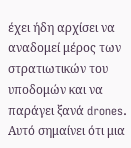έχει ήδη αρχίσει να αναδομεί μέρος των στρατιωτικών του υποδομών και να παράγει ξανά drones. Αυτό σημαίνει ότι μια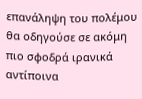επανάληψη του πολέμου θα οδηγούσε σε ακόμη πιο σφοδρά ιρανικά αντίποινα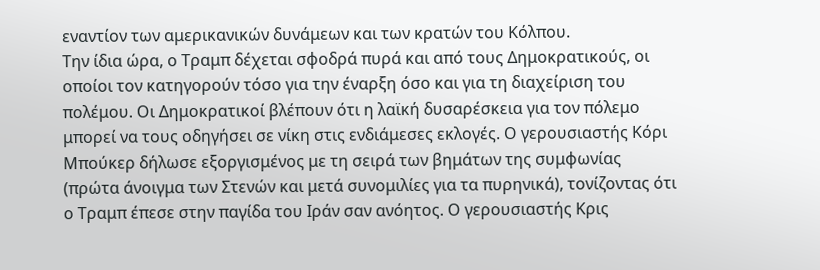εναντίον των αμερικανικών δυνάμεων και των κρατών του Κόλπου.
Την ίδια ώρα, ο Τραμπ δέχεται σφοδρά πυρά και από τους Δημοκρατικούς, οι οποίοι τον κατηγορούν τόσο για την έναρξη όσο και για τη διαχείριση του πολέμου. Οι Δημοκρατικοί βλέπουν ότι η λαϊκή δυσαρέσκεια για τον πόλεμο μπορεί να τους οδηγήσει σε νίκη στις ενδιάμεσες εκλογές. Ο γερουσιαστής Κόρι Μπούκερ δήλωσε εξοργισμένος με τη σειρά των βημάτων της συμφωνίας (πρώτα άνοιγμα των Στενών και μετά συνομιλίες για τα πυρηνικά), τονίζοντας ότι ο Τραμπ έπεσε στην παγίδα του Ιράν σαν ανόητος. Ο γερουσιαστής Κρις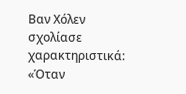Βαν Χόλεν σχολίασε χαρακτηριστικά: «Όταν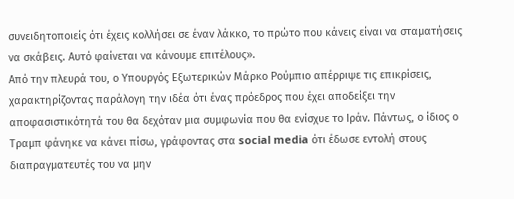συνειδητοποιείς ότι έχεις κολλήσει σε έναν λάκκο, το πρώτο που κάνεις είναι να σταματήσεις να σκάβεις. Αυτό φαίνεται να κάνουμε επιτέλους».
Από την πλευρά του, ο Υπουργός Εξωτερικών Μάρκο Ρούμπιο απέρριψε τις επικρίσεις, χαρακτηρίζοντας παράλογη την ιδέα ότι ένας πρόεδρος που έχει αποδείξει την αποφασιστικότητά του θα δεχόταν μια συμφωνία που θα ενίσχυε το Ιράν. Πάντως, ο ίδιος ο Τραμπ φάνηκε να κάνει πίσω, γράφοντας στα social media ότι έδωσε εντολή στους διαπραγματευτές του να μην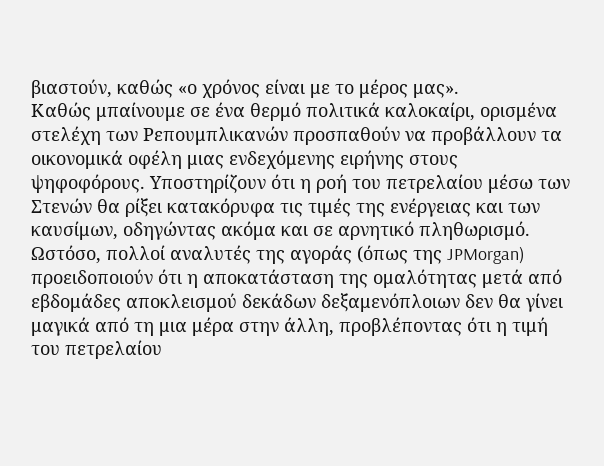βιαστούν, καθώς «ο χρόνος είναι με το μέρος μας».
Καθώς μπαίνουμε σε ένα θερμό πολιτικά καλοκαίρι, ορισμένα στελέχη των Ρεπουμπλικανών προσπαθούν να προβάλλουν τα οικονομικά οφέλη μιας ενδεχόμενης ειρήνης στους ψηφοφόρους. Υποστηρίζουν ότι η ροή του πετρελαίου μέσω των Στενών θα ρίξει κατακόρυφα τις τιμές της ενέργειας και των καυσίμων, οδηγώντας ακόμα και σε αρνητικό πληθωρισμό.
Ωστόσο, πολλοί αναλυτές της αγοράς (όπως της JPMorgan) προειδοποιούν ότι η αποκατάσταση της ομαλότητας μετά από εβδομάδες αποκλεισμού δεκάδων δεξαμενόπλοιων δεν θα γίνει μαγικά από τη μια μέρα στην άλλη, προβλέποντας ότι η τιμή του πετρελαίου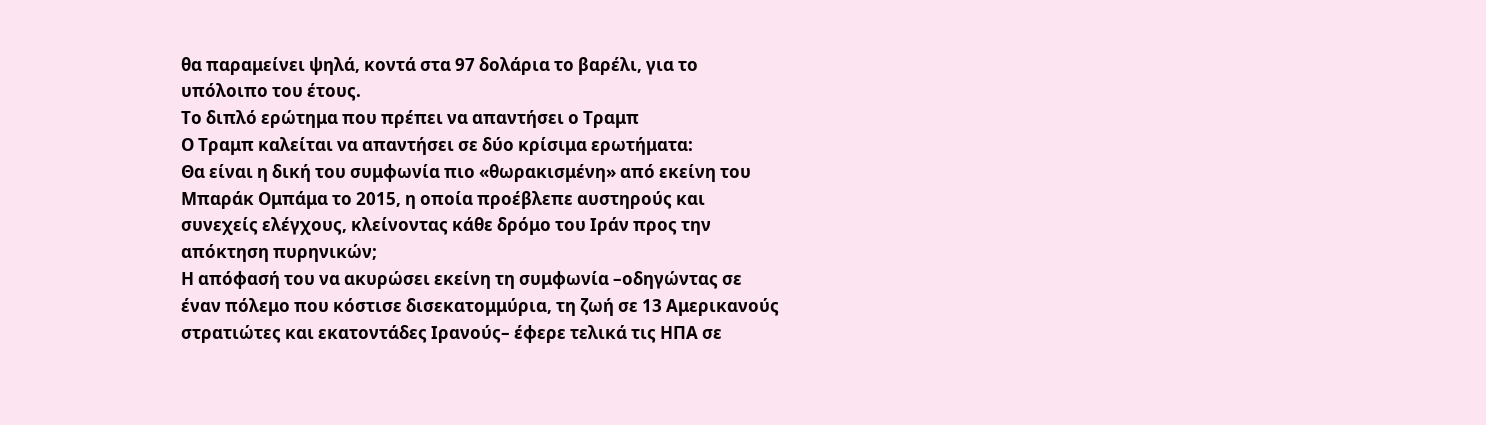θα παραμείνει ψηλά, κοντά στα 97 δολάρια το βαρέλι, για το υπόλοιπο του έτους.
Το διπλό ερώτημα που πρέπει να απαντήσει ο Τραμπ
Ο Τραμπ καλείται να απαντήσει σε δύο κρίσιμα ερωτήματα:
Θα είναι η δική του συμφωνία πιο «θωρακισμένη» από εκείνη του Μπαράκ Ομπάμα το 2015, η οποία προέβλεπε αυστηρούς και συνεχείς ελέγχους, κλείνοντας κάθε δρόμο του Ιράν προς την απόκτηση πυρηνικών;
Η απόφασή του να ακυρώσει εκείνη τη συμφωνία –οδηγώντας σε έναν πόλεμο που κόστισε δισεκατομμύρια, τη ζωή σε 13 Αμερικανούς στρατιώτες και εκατοντάδες Ιρανούς– έφερε τελικά τις ΗΠΑ σε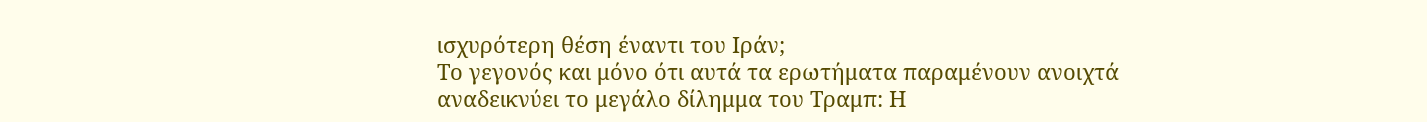ισχυρότερη θέση έναντι του Ιράν;
Το γεγονός και μόνο ότι αυτά τα ερωτήματα παραμένουν ανοιχτά αναδεικνύει το μεγάλο δίλημμα του Τραμπ: Η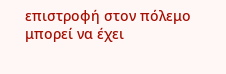επιστροφή στον πόλεμο μπορεί να έχει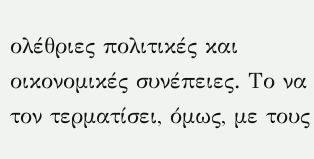ολέθριες πολιτικές και οικονομικές συνέπειες. Το να τον τερματίσει, όμως, με τους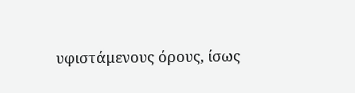υφιστάμενους όρους, ίσως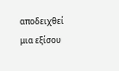αποδειχθεί μια εξίσου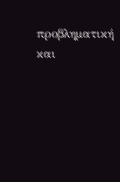προβληματική και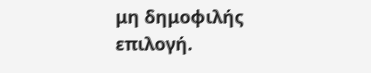μη δημοφιλής επιλογή.